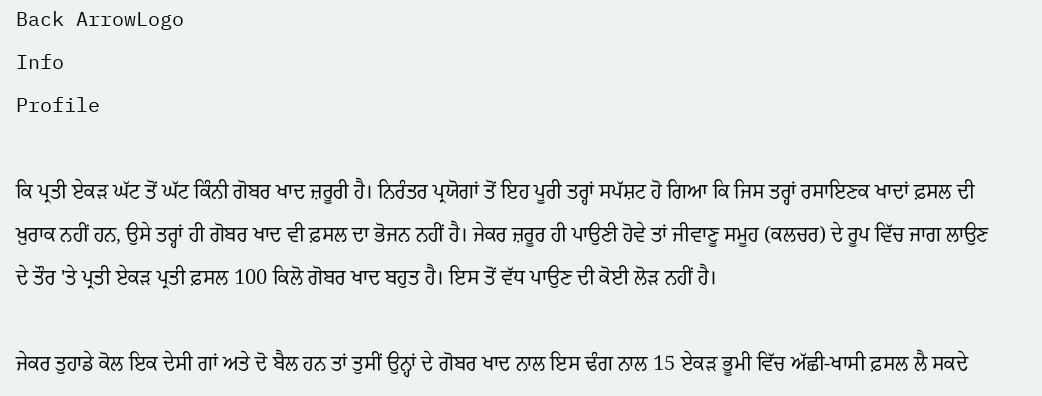Back ArrowLogo
Info
Profile

ਕਿ ਪ੍ਰਤੀ ਏਕੜ ਘੱਟ ਤੋਂ ਘੱਟ ਕਿੰਨੀ ਗੋਬਰ ਖਾਦ ਜ਼ਰੂਰੀ ਹੈ। ਨਿਰੰਤਰ ਪ੍ਰਯੋਗਾਂ ਤੋਂ ਇਹ ਪੂਰੀ ਤਰ੍ਹਾਂ ਸਪੱਸ਼ਟ ਹੋ ਗਿਆ ਕਿ ਜਿਸ ਤਰ੍ਹਾਂ ਰਸਾਇਣਕ ਖਾਦਾਂ ਫ਼ਸਲ ਦੀ ਖ਼ੁਰਾਕ ਨਹੀਂ ਹਨ, ਉਸੇ ਤਰ੍ਹਾਂ ਹੀ ਗੋਬਰ ਖਾਦ ਵੀ ਫ਼ਸਲ ਦਾ ਭੋਜਨ ਨਹੀਂ ਹੈ। ਜੇਕਰ ਜ਼ਰੂਰ ਹੀ ਪਾਉਣੀ ਹੋਵੇ ਤਾਂ ਜੀਵਾਣੂ ਸਮੂਹ (ਕਲਚਰ) ਦੇ ਰੂਪ ਵਿੱਚ ਜਾਗ ਲਾਉਣ ਦੇ ਤੌਰ 'ਤੇ ਪ੍ਰਤੀ ਏਕੜ ਪ੍ਰਤੀ ਫ਼ਸਲ 100 ਕਿਲੋ ਗੋਬਰ ਖਾਦ ਬਹੁਤ ਹੈ। ਇਸ ਤੋਂ ਵੱਧ ਪਾਉਣ ਦੀ ਕੋਈ ਲੋੜ ਨਹੀਂ ਹੈ।

ਜੇਕਰ ਤੁਹਾਡੇ ਕੋਲ ਇਕ ਦੇਸੀ ਗਾਂ ਅਤੇ ਦੋ ਬੈਲ ਹਨ ਤਾਂ ਤੁਸੀਂ ਉਨ੍ਹਾਂ ਦੇ ਗੋਬਰ ਖਾਦ ਨਾਲ ਇਸ ਢੰਗ ਨਾਲ 15 ਏਕੜ ਭੂਮੀ ਵਿੱਚ ਅੱਛੀ-ਖਾਸੀ ਫ਼ਸਲ ਲੈ ਸਕਦੇ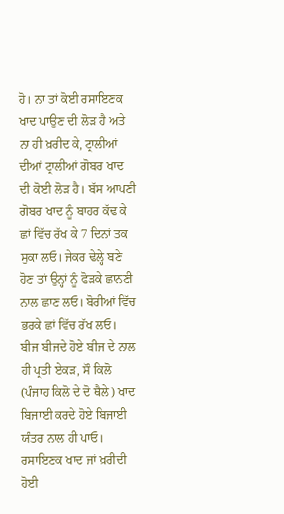ਹੋ। ਨਾ ਤਾਂ ਕੋਈ ਰਸਾਇਣਕ ਖਾਦ ਪਾਉਣ ਦੀ ਲੋੜ ਹੈ ਅਤੇ ਨਾ ਹੀ ਖ਼ਰੀਦ ਕੇ, ਟ੍ਰਾਲੀਆਂ ਦੀਆਂ ਟ੍ਰਾਲੀਆਂ ਗੋਬਰ ਖਾਦ ਦੀ ਕੋਈ ਲੋੜ ਹੈ। ਬੱਸ ਆਪਣੀ ਗੋਬਰ ਖਾਦ ਨੂੰ ਬਾਹਰ ਕੱਢ ਕੇ ਛਾਂ ਵਿੱਚ ਰੱਖ ਕੇ 7 ਦਿਨਾਂ ਤਕ ਸੁਕਾ ਲਓ। ਜੇਕਰ ਢੇਲ੍ਹੇ ਬਣੇ ਹੋਣ ਤਾਂ ਉਨ੍ਹਾਂ ਨੂੰ ਫੋੜਕੇ ਛਾਨਣੀ ਨਾਲ ਛਾਣ ਲਓ। ਬੋਰੀਆਂ ਵਿੱਚ ਭਰਕੇ ਛਾਂ ਵਿੱਚ ਰੱਖ ਲਓ। ਬੀਜ ਬੀਜਦੇ ਹੋਏ ਬੀਜ ਦੇ ਨਾਲ ਹੀ ਪ੍ਰਤੀ ਏਕੜ, ਸੌ ਕਿਲੋ (ਪੰਜਾਹ ਕਿਲੋ ਦੇ ਦੋ ਥੈਲੇ) ਖਾਦ ਬਿਜਾਈ ਕਰਦੇ ਹੋਏ ਬਿਜਾਈ ਯੰਤਰ ਨਾਲ ਹੀ ਪਾਓ। ਰਸਾਇਣਕ ਖਾਦ ਜਾਂ ਖ਼ਰੀਦੀ ਹੋਈ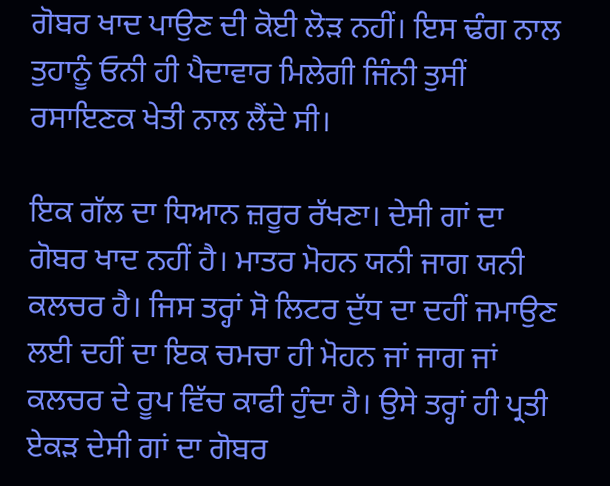ਗੋਬਰ ਖਾਦ ਪਾਉਣ ਦੀ ਕੋਈ ਲੋੜ ਨਹੀਂ। ਇਸ ਢੰਗ ਨਾਲ ਤੁਹਾਨੂੰ ਓਨੀ ਹੀ ਪੈਦਾਵਾਰ ਮਿਲੇਗੀ ਜਿੰਨੀ ਤੁਸੀਂ ਰਸਾਇਣਕ ਖੇਤੀ ਨਾਲ ਲੈਂਦੇ ਸੀ।

ਇਕ ਗੱਲ ਦਾ ਧਿਆਨ ਜ਼ਰੂਰ ਰੱਖਣਾ। ਦੇਸੀ ਗਾਂ ਦਾ ਗੋਬਰ ਖਾਦ ਨਹੀਂ ਹੈ। ਮਾਤਰ ਮੋਹਨ ਯਨੀ ਜਾਗ ਯਨੀ ਕਲਚਰ ਹੈ। ਜਿਸ ਤਰ੍ਹਾਂ ਸੋ ਲਿਟਰ ਦੁੱਧ ਦਾ ਦਹੀਂ ਜਮਾਉਣ ਲਈ ਦਹੀਂ ਦਾ ਇਕ ਚਮਚਾ ਹੀ ਮੋਹਨ ਜਾਂ ਜਾਗ ਜਾਂ ਕਲਚਰ ਦੇ ਰੂਪ ਵਿੱਚ ਕਾਫੀ ਹੁੰਦਾ ਹੈ। ਉਸੇ ਤਰ੍ਹਾਂ ਹੀ ਪ੍ਰਤੀ ਏਕੜ ਦੇਸੀ ਗਾਂ ਦਾ ਗੋਬਰ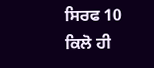ਸਿਰਫ 10 ਕਿਲੋ ਹੀ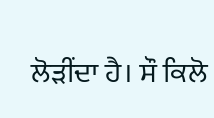ਲੋੜੀਂਦਾ ਹੈ। ਸੌ ਕਿਲੋ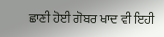ਛਾਣੀ ਹੋਈ ਗੋਬਰ ਖਾਦ ਵੀ ਇਹੀ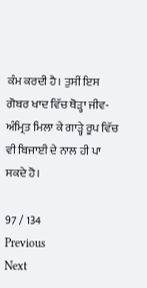ਕੰਮ ਕਰਦੀ ਹੈ। ਤੁਸੀਂ ਇਸ ਗੋਬਰ ਖਾਦ ਵਿੱਚ ਥੋੜ੍ਹਾ ਜੀਵ-ਅੰਮ੍ਰਿਤ ਮਿਲਾ ਕੇ ਗਾੜ੍ਹੇ ਰੂਪ ਵਿੱਚ ਵੀ ਬਿਜਾਈ ਦੇ ਨਾਲ ਹੀ ਪਾ ਸਕਦੇ ਹੋ।

97 / 134
Previous
Next